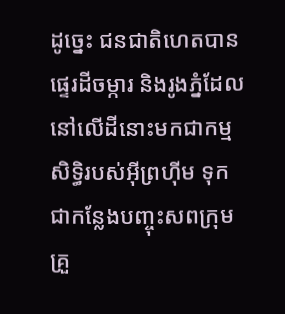ដូច្នេះ ជនជាតិហេតបានផ្ទេរដីចម្ការ និងរូងភ្នំដែលនៅលើដីនោះមកជាកម្មសិទ្ធិរបស់អ៊ីព្រហ៊ីម ទុកជាកន្លែងបញ្ចុះសពក្រុមគ្រួ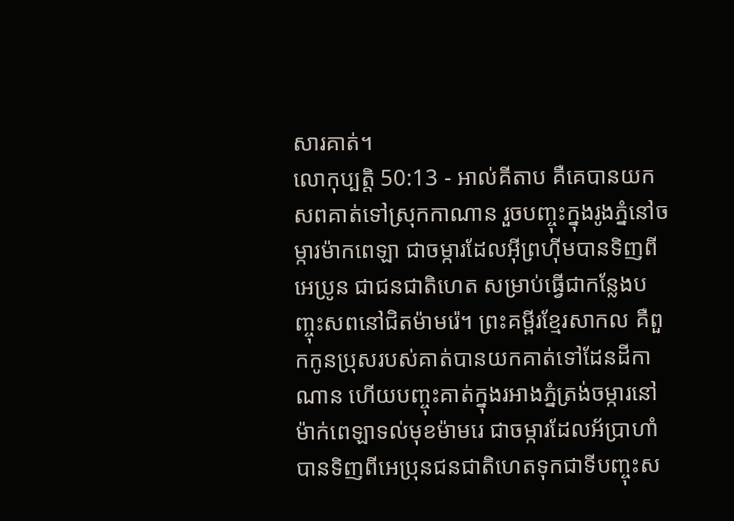សារគាត់។
លោកុប្បត្តិ 50:13 - អាល់គីតាប គឺគេបានយកសពគាត់ទៅស្រុកកាណាន រួចបញ្ចុះក្នុងរូងភ្នំនៅចម្ការម៉ាកពេឡា ជាចម្ការដែលអ៊ីព្រហ៊ីមបានទិញពីអេប្រូន ជាជនជាតិហេត សម្រាប់ធ្វើជាកន្លែងបញ្ចុះសពនៅជិតម៉ាមរ៉េ។ ព្រះគម្ពីរខ្មែរសាកល គឺពួកកូនប្រុសរបស់គាត់បានយកគាត់ទៅដែនដីកាណាន ហើយបញ្ចុះគាត់ក្នុងរអាងភ្នំត្រង់ចម្ការនៅម៉ាក់ពេឡាទល់មុខម៉ាមរេ ជាចម្ការដែលអ័ប្រាហាំបានទិញពីអេប្រុនជនជាតិហេតទុកជាទីបញ្ចុះស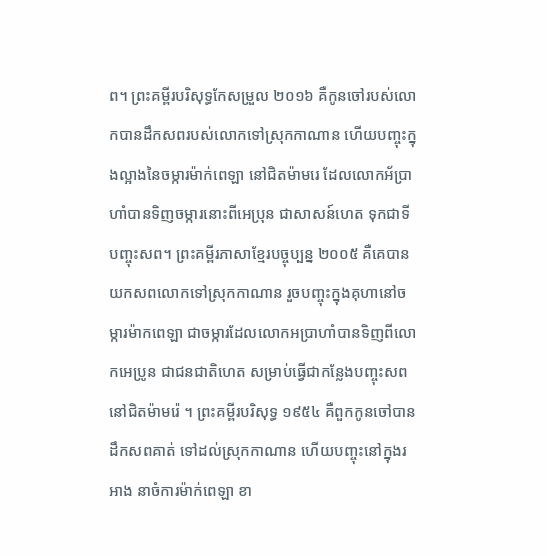ព។ ព្រះគម្ពីរបរិសុទ្ធកែសម្រួល ២០១៦ គឺកូនចៅរបស់លោកបានដឹកសពរបស់លោកទៅស្រុកកាណាន ហើយបញ្ចុះក្នុងល្អាងនៃចម្ការម៉ាក់ពេឡា នៅជិតម៉ាមរេ ដែលលោកអ័ប្រាហាំបានទិញចម្ការនោះពីអេប្រុន ជាសាសន៍ហេត ទុកជាទីបញ្ចុះសព។ ព្រះគម្ពីរភាសាខ្មែរបច្ចុប្បន្ន ២០០៥ គឺគេបានយកសពលោកទៅស្រុកកាណាន រួចបញ្ចុះក្នុងគុហានៅចម្ការម៉ាកពេឡា ជាចម្ការដែលលោកអប្រាហាំបានទិញពីលោកអេប្រូន ជាជនជាតិហេត សម្រាប់ធ្វើជាកន្លែងបញ្ចុះសព នៅជិតម៉ាមរ៉េ ។ ព្រះគម្ពីរបរិសុទ្ធ ១៩៥៤ គឺពួកកូនចៅបានដឹកសពគាត់ ទៅដល់ស្រុកកាណាន ហើយបញ្ចុះនៅក្នុងរអាង នាចំការម៉ាក់ពេឡា ខា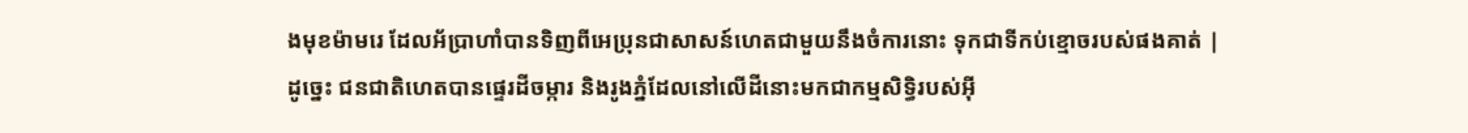ងមុខម៉ាមរេ ដែលអ័ប្រាហាំបានទិញពីអេប្រុនជាសាសន៍ហេតជាមួយនឹងចំការនោះ ទុកជាទីកប់ខ្មោចរបស់ផងគាត់ |
ដូច្នេះ ជនជាតិហេតបានផ្ទេរដីចម្ការ និងរូងភ្នំដែលនៅលើដីនោះមកជាកម្មសិទ្ធិរបស់អ៊ី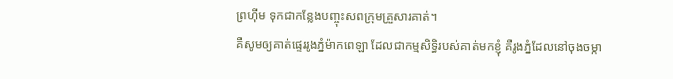ព្រហ៊ីម ទុកជាកន្លែងបញ្ចុះសពក្រុមគ្រួសារគាត់។
គឺសូមឲ្យគាត់ផ្ទេររូងភ្នំម៉ាកពេឡា ដែលជាកម្មសិទ្ធិរបស់គាត់មកខ្ញុំ គឺរូងភ្នំដែលនៅចុងចម្កា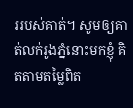ររបស់គាត់។ សូមឲ្យគាត់លក់រូងភ្នំនោះមកខ្ញុំ គិតតាមតម្លៃពិត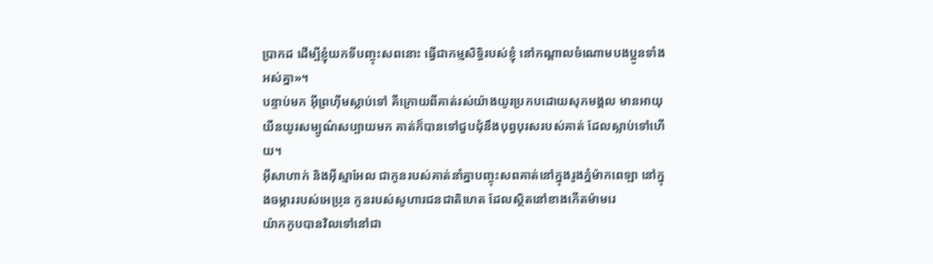ប្រាកដ ដើម្បីខ្ញុំយកទីបញ្ចុះសពនោះ ធ្វើជាកម្មសិទ្ធិរបស់ខ្ញុំ នៅកណ្តាលចំណោមបងប្អូនទាំងអស់គ្នា»។
បន្ទាប់មក អ៊ីព្រហ៊ីមស្លាប់ទៅ គឺក្រោយពីគាត់រស់យ៉ាងយូរប្រកបដោយសុភមង្គល មានអាយុយឺនយូរសម្បូណ៌សប្បាយមក គាត់ក៏បានទៅជួបជុំនឹងបុព្វបុរសរបស់គាត់ ដែលស្លាប់ទៅហើយ។
អ៊ីសាហាក់ និងអ៊ីស្មាអែល ជាកូនរបស់គាត់នាំគ្នាបញ្ចុះសពគាត់នៅក្នុងរូងភ្នំម៉ាកពេឡា នៅក្នុងចម្ការរបស់អេប្រុន កូនរបស់សូហារជនជាតិហេត ដែលស្ថិតនៅខាងកើតម៉ាមរេ
យ៉ាកកូបបានវិលទៅនៅជា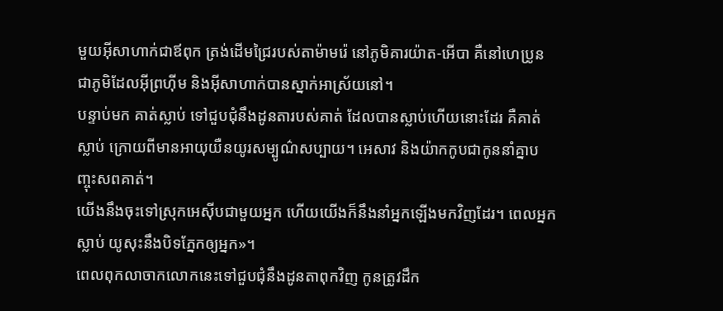មួយអ៊ីសាហាក់ជាឪពុក ត្រង់ដើមជ្រៃរបស់តាម៉ាមរ៉េ នៅភូមិគារយ៉ាត-អើបា គឺនៅហេប្រូន ជាភូមិដែលអ៊ីព្រហ៊ីម និងអ៊ីសាហាក់បានស្នាក់អាស្រ័យនៅ។
បន្ទាប់មក គាត់ស្លាប់ ទៅជួបជុំនឹងដូនតារបស់គាត់ ដែលបានស្លាប់ហើយនោះដែរ គឺគាត់ស្លាប់ ក្រោយពីមានអាយុយឺនយូរសម្បូណ៌សប្បាយ។ អេសាវ និងយ៉ាកកូបជាកូននាំគ្នាបញ្ចុះសពគាត់។
យើងនឹងចុះទៅស្រុកអេស៊ីបជាមួយអ្នក ហើយយើងក៏នឹងនាំអ្នកឡើងមកវិញដែរ។ ពេលអ្នកស្លាប់ យូសុះនឹងបិទភ្នែកឲ្យអ្នក»។
ពេលពុកលាចាកលោកនេះទៅជួបជុំនឹងដូនតាពុកវិញ កូនត្រូវដឹក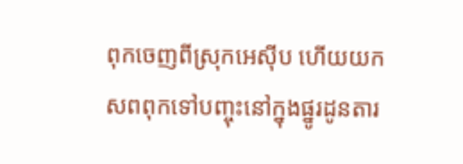ពុកចេញពីស្រុកអេស៊ីប ហើយយកសពពុកទៅបញ្ចុះនៅក្នុងផ្នូរដូនតារ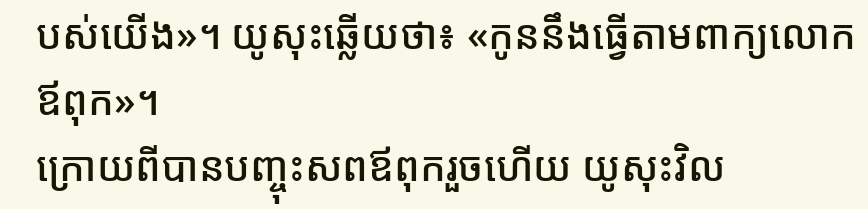បស់យើង»។ យូសុះឆ្លើយថា៖ «កូននឹងធ្វើតាមពាក្យលោកឪពុក»។
ក្រោយពីបានបញ្ចុះសពឪពុករួចហើយ យូសុះវិល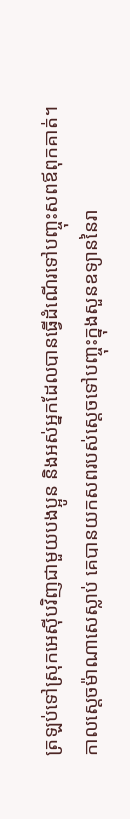ត្រឡប់ទៅស្រុកអេស៊ីបវិញជាមួយបងប្អូន និងអស់អ្នកដែលបានធ្វើដំណើរទៅបញ្ចុះសពឪពុកគាត់។
កាលស្តេចម៉ាណាសេស្លាប់ គេបានយកសពរបស់ស្តេចទៅបញ្ចុះក្នុងសួនឧទ្យាននៃរា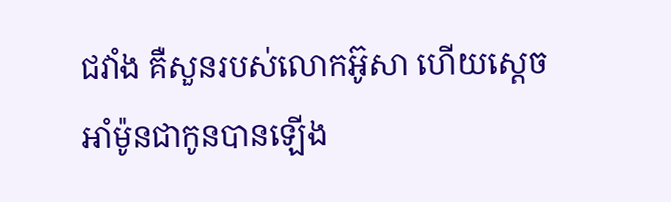ជវាំង គឺសួនរបស់លោកអ៊ូសា ហើយស្តេចអាំម៉ូនជាកូនបានឡើង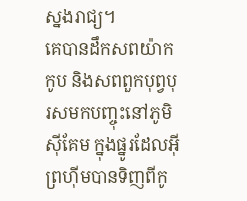ស្នងរាជ្យ។
គេបានដឹកសពយ៉ាកកូប និងសពពួកបុព្វបុរសមកបញ្ចុះនៅភូមិស៊ីគែម ក្នុងផ្នូរដែលអ៊ីព្រហ៊ីមបានទិញពីកូ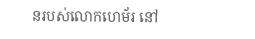នរបស់លោកហេម័រ នៅ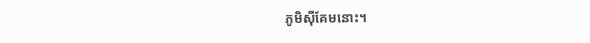ភូមិស៊ីគែមនោះ។